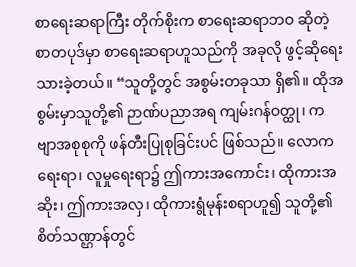စာရေးဆရာကြီး တိုက်စိုးက စာရေးဆရာဘဝ ဆိုတဲ့စာတပုဒ်မှာ စာရေးဆရာဟူသည်ကို အခုလို ဖွင့်ဆိုရေးသားခဲ့တယ်။ “သူတို့တွင် အစွမ်းတခုသာ ရှိ၏။ ထိုအစွမ်းမှာသူတို့၏ ဉာဏ်ပညာအရ ကျမ်းဂန်ဝတ္ထု၊ ကဗျာအစုစုကို ဖန်တီးပြုစုခြင်းပင် ဖြစ်သည်။ လောကရေးရာ၊ လူမှုရေးရာ၌ ဤကားအကောင်း၊ ထိုကားအဆိုး၊ ဤကားအလှ၊ ထိုကားရွံမုန်းစရာဟူ၍ သူတို့၏ စိတ်သဏ္ဌာန်တွင်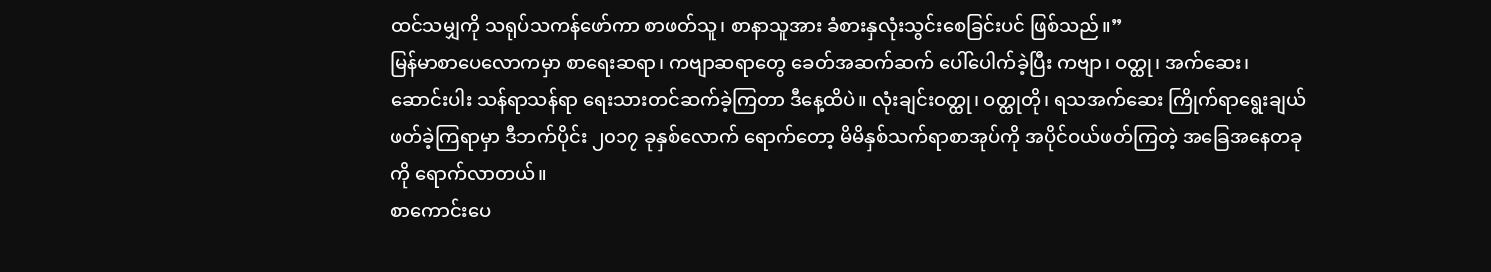ထင်သမျှကို သရုပ်သကန်ဖော်ကာ စာဖတ်သူ၊ စာနာသူအား ခံစားနှလုံးသွင်းစေခြင်းပင် ဖြစ်သည်။”
မြန်မာစာပေလောကမှာ စာရေးဆရာ၊ ကဗျာဆရာတွေ ခေတ်အဆက်ဆက် ပေါ်ပေါက်ခဲ့ပြီး ကဗျာ၊ ဝတ္ထု၊ အက်ဆေး၊ ဆောင်းပါး သန်ရာသန်ရာ ရေးသားတင်ဆက်ခဲ့ကြတာ ဒီနေ့ထိပဲ။ လုံးချင်းဝတ္ထု၊ ဝတ္ထုတို၊ ရသအက်ဆေး ကြိုက်ရာရွေးချယ် ဖတ်ခဲ့ကြရာမှာ ဒီဘက်ပိုင်း ၂၀၁၇ ခုနှစ်လောက် ရောက်တော့ မိမိနှစ်သက်ရာစာအုပ်ကို အပိုင်ဝယ်ဖတ်ကြတဲ့ အခြေအနေတခုကို ရောက်လာတယ်။
စာကောင်းပေ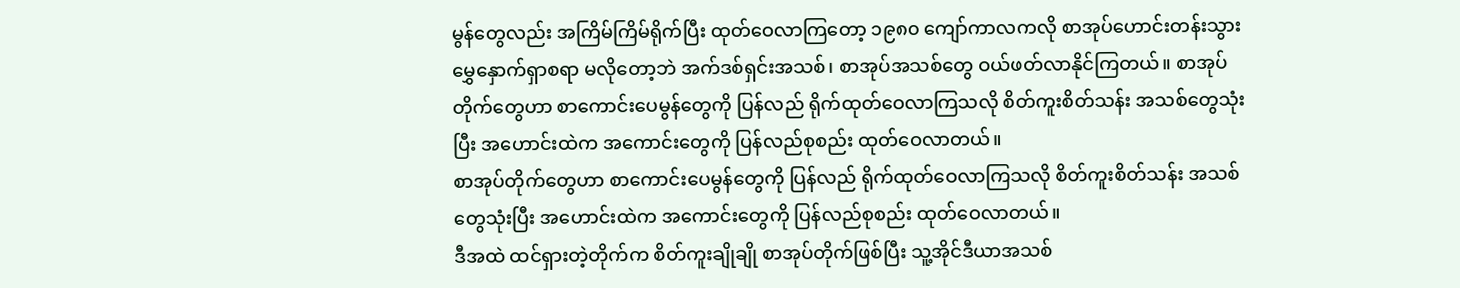မွန်တွေလည်း အကြိမ်ကြိမ်ရိုက်ပြီး ထုတ်ဝေလာကြတော့ ၁၉၈၀ ကျော်ကာလကလို စာအုပ်ဟောင်းတန်းသွား မွှေနှောက်ရှာစရာ မလိုတော့ဘဲ အက်ဒစ်ရှင်းအသစ်၊ စာအုပ်အသစ်တွေ ဝယ်ဖတ်လာနိုင်ကြတယ်။ စာအုပ်တိုက်တွေဟာ စာကောင်းပေမွန်တွေကို ပြန်လည် ရိုက်ထုတ်ဝေလာကြသလို စိတ်ကူးစိတ်သန်း အသစ်တွေသုံးပြီး အဟောင်းထဲက အကောင်းတွေကို ပြန်လည်စုစည်း ထုတ်ဝေလာတယ်။
စာအုပ်တိုက်တွေဟာ စာကောင်းပေမွန်တွေကို ပြန်လည် ရိုက်ထုတ်ဝေလာကြသလို စိတ်ကူးစိတ်သန်း အသစ်တွေသုံးပြီး အဟောင်းထဲက အကောင်းတွေကို ပြန်လည်စုစည်း ထုတ်ဝေလာတယ်။
ဒီအထဲ ထင်ရှားတဲ့တိုက်က စိတ်ကူးချိုချို စာအုပ်တိုက်ဖြစ်ပြီး သူ့အိုင်ဒီယာအသစ်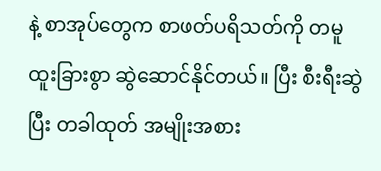နဲ့ စာအုပ်တွေက စာဖတ်ပရိသတ်ကို တမူထူးခြားစွာ ဆွဲဆောင်နိုင်တယ်။ ပြီး စီးရီးဆွဲပြီး တခါထုတ် အမျိုးအစား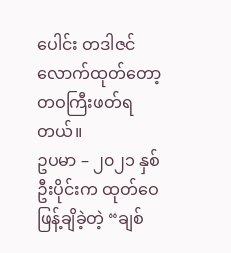ပေါင်း တဒါဇင်လောက်ထုတ်တော့ တဝကြီးဖတ်ရတယ်။
ဥပမာ – ၂၀၂၁ နှစ်ဦးပိုင်းက ထုတ်ဝေဖြန့်ချိခဲ့တဲ့ “ချစ်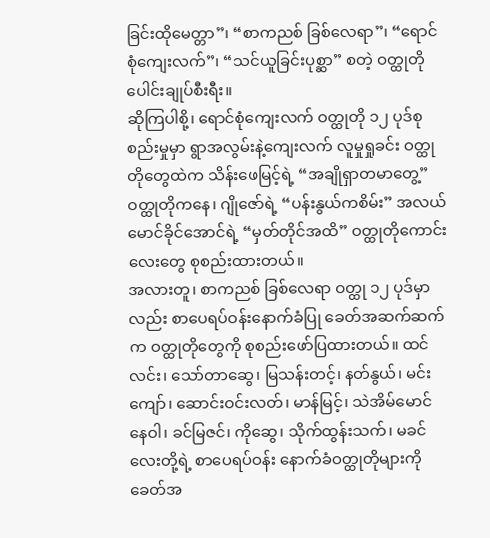ခြင်းထိုမေတ္တာ”၊ “စာကညစ် ခြစ်လေရာ”၊ “ရောင်စုံကျေးလက်”၊ “သင်ယူခြင်းပုစ္ဆာ” စတဲ့ ဝတ္ထုတိုပေါင်းချုပ်စီးရီး။
ဆိုကြပါစို့၊ ရောင်စုံကျေးလက် ဝတ္ထုတို ၁၂ ပုဒ်စုစည်းမှုမှာ ရွာအလွမ်းနဲ့ကျေးလက် လူမှုရှုခင်း ဝတ္ထုတိုတွေထဲက သိန်းဖေမြင့်ရဲ့ “အချိုရှာတမာတွေ့” ဝတ္ထုတိုကနေ၊ ဂျိုဇော်ရဲ့ “ပန်းနွယ်ကစိမ်း” အလယ် မောင်ခိုင်အောင်ရဲ့ “မှတ်တိုင်အထိ” ဝတ္ထုတိုကောင်းလေးတွေ စုစည်းထားတယ်။
အလားတူ၊ စာကညစ် ခြစ်လေရာ ဝတ္ထု ၁၂ ပုဒ်မှာလည်း စာပေရပ်ဝန်းနောက်ခံပြု ခေတ်အဆက်ဆက်က ဝတ္ထုတိုတွေကို စုစည်းဖော်ပြထားတယ်။ ထင်လင်း၊ သော်တာဆွေ၊ မြသန်းတင့်၊ နတ်နွယ်၊ မင်းကျော်၊ ဆောင်းဝင်းလတ်၊ မာန်မြင့်၊ သဲအိမ်မောင်နေဝါ၊ ခင်မြဇင်၊ ကိုဆွေ၊ သိုက်ထွန်းသက်၊ မခင်လေးတို့ရဲ့ စာပေရပ်ဝန်း နောက်ခံဝတ္ထုတိုများကို ခေတ်အ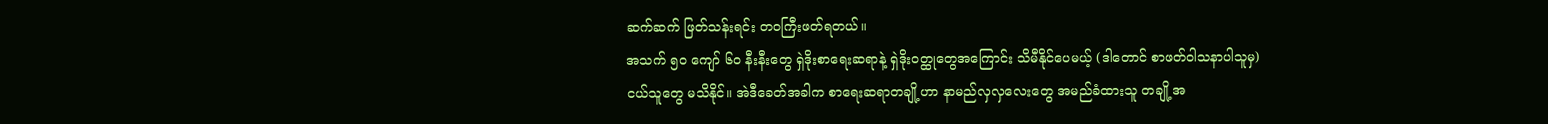ဆက်ဆက် ဖြတ်သန်းရင်း တဝကြီးဖတ်ရတယ်။
အသက် ၅၀ ကျော် ၆၀ နီးနီးတွေ ရှဲဒိုးစာရေးဆရာနဲ့ ရှဲဒိုးဝတ္ထုတွေအကြောင်း သိမီနိုင်ပေမယ့် (ဒါတောင် စာဖတ်ဝါသနာပါသူမှ) ငယ်သူတွေ မသိနိုင်။ အဲဒီခေတ်အခါက စာရေးဆရာတချို့ဟာ နာမည်လှလှလေးတွေ အမည်ခံထားသူ တချို့အ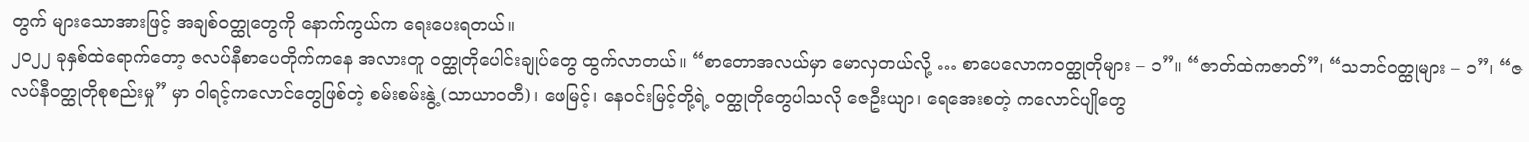တွက် များသောအားဖြင့် အချစ်ဝတ္ထုတွေကို နောက်ကွယ်က ရေးပေးရတယ်။
၂၀၂၂ ခုနှစ်ထဲရောက်တော့ ဇလပ်နီစာပေတိုက်ကနေ အလားတူ ဝတ္ထုတိုပေါင်းချုပ်တွေ ထွက်လာတယ်။ “စာတောအလယ်မှာ မောလှတယ်လို့ … စာပေလောကဝတ္ထုတိုများ – ၁”။ “ဇာတ်ထဲကဇာတ်”၊ “သဘင်ဝတ္ထုများ – ၁”၊ “ဇလပ်နီဝတ္ထုတိုစုစည်းမှု” မှာ ဝါရင့်ကလောင်တွေဖြစ်တဲ့ စမ်းစမ်းနွဲ့ (သာယာဝတီ)၊ ဖေမြင့်၊ နေဝင်းမြင့်တို့ရဲ့ ဝတ္ထုတိုတွေပါသလို ဇေဦးယျာ၊ ရေအေးစတဲ့ ကလောင်ပျိုတွေ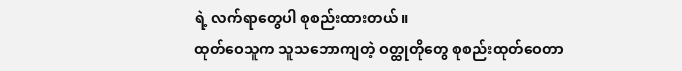ရဲ့ လက်ရာတွေပါ စုစည်းထားတယ်။
ထုတ်ဝေသူက သူသဘောကျတဲ့ ဝတ္ထုတိုတွေ စုစည်းထုတ်ဝေတာ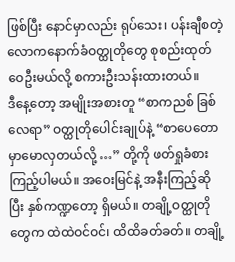ဖြစ်ပြီး နောင်မှာလည်း ရုပ်သေး၊ ပန်းချီစတဲ့ လောကနောက်ခံဝတ္ထုတိုတွေ စုစည်းထုတ်ဝေဦးမယ်လို့ စကားဦးသန်းထားတယ်။
ဒီနေ့တော့ အမျိုးအစားတူ “စာကညစ် ခြစ်လေရာ” ဝတ္ထုတိုပေါင်းချုပ်နဲ့ “စာပေတောမှာမောလှတယ်လို့ …” တို့ကို ဖတ်ရှုခံစားကြည့်ပါမယ်။ အဝေးမြင်နဲ့ အနီးကြည့်ဆိုပြီး နှစ်ကဏ္ဍတော့ ရှိမယ်။ တချို့ဝတ္ထုတိုတွေက ထဲထဲဝင်ဝင်၊ ထိထိခတ်ခတ်။ တချို့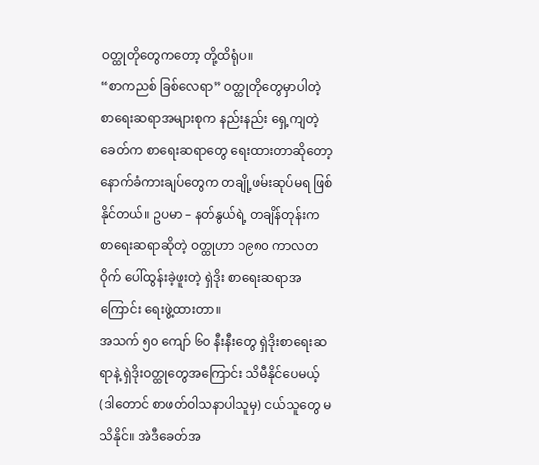ဝတ္ထုတိုတွေကတော့ တို့ထိရုံပ။
“စာကညစ် ခြစ်လေရာ” ဝတ္ထုတိုတွေမှာပါတဲ့ စာရေးဆရာအများစုက နည်းနည်း ရှေ့ကျတဲ့ခေတ်က စာရေးဆရာတွေ ရေးထားတာဆိုတော့ နောက်ခံကားချပ်တွေက တချို့ဖမ်းဆုပ်မရ ဖြစ်နိုင်တယ်။ ဥပမာ – နတ်နွယ်ရဲ့ တချိန်တုန်းက စာရေးဆရာဆိုတဲ့ ဝတ္ထုဟာ ၁၉၈၀ ကာလတဝိုက် ပေါ်ထွန်းခဲ့ဖူးတဲ့ ရှဲဒိုး စာရေးဆရာအကြောင်း ရေးဖွဲ့ထားတာ။
အသက် ၅၀ ကျော် ၆၀ နီးနီးတွေ ရှဲဒိုးစာရေးဆရာနဲ့ ရှဲဒိုးဝတ္ထုတွေအကြောင်း သိမီနိုင်ပေမယ့် (ဒါတောင် စာဖတ်ဝါသနာပါသူမှ) ငယ်သူတွေ မသိနိုင်။ အဲဒီခေတ်အ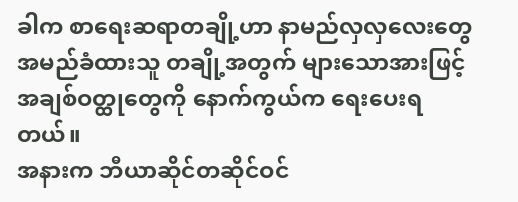ခါက စာရေးဆရာတချို့ဟာ နာမည်လှလှလေးတွေ အမည်ခံထားသူ တချို့အတွက် များသောအားဖြင့် အချစ်ဝတ္ထုတွေကို နောက်ကွယ်က ရေးပေးရတယ်။
အနားက ဘီယာဆိုင်တဆိုင်ဝင်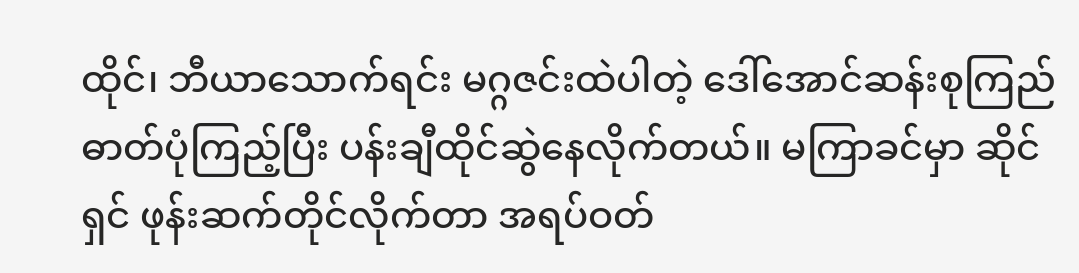ထိုင်၊ ဘီယာသောက်ရင်း မဂ္ဂဇင်းထဲပါတဲ့ ဒေါ်အောင်ဆန်းစုကြည် ဓာတ်ပုံကြည့်ပြီး ပန်းချီထိုင်ဆွဲနေလိုက်တယ်။ မကြာခင်မှာ ဆိုင်ရှင် ဖုန်းဆက်တိုင်လိုက်တာ အရပ်ဝတ်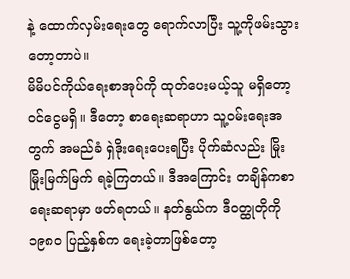နဲ့ ထောက်လှမ်းရေးတွေ ရောက်လာပြီး သူ့ကိုဖမ်းသွားတော့တာပဲ။
မိမိပင်ကိုယ်ရေးစာအုပ်ကို ထုတ်ပေးမယ့်သူ မရှိတော့ ဝင်ငွေမရှိ။ ဒီတော့ စာရေးဆရာဟာ သူ့ဝမ်းရေးအတွက် အမည်ခံ ရှဲဒိုးရေးပေးရပြီး ပိုက်ဆံလည်း မြိုးမြိုးမြက်မြက် ရခဲ့ကြတယ်။ ဒီအကြောင်း တချိန်ကစာရေးဆရာမှာ ဖတ်ရတယ်။ နတ်နွယ်က ဒီဝတ္ထုတိုကို ၁၉၈၀ ပြည့်နှစ်က ရေးခဲ့တာဖြစ်တော့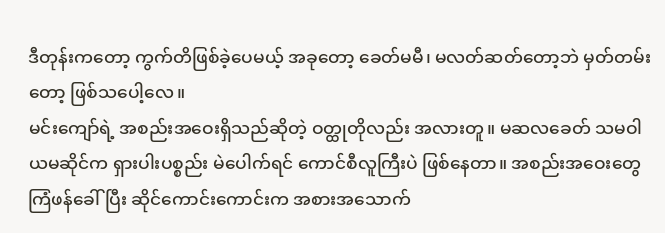ဒီတုန်းကတော့ ကွက်တိဖြစ်ခဲ့ပေမယ့် အခုတော့ ခေတ်မမီ၊ မလတ်ဆတ်တော့ဘဲ မှတ်တမ်းတော့ ဖြစ်သပေါ့လေ။
မင်းကျော်ရဲ့ အစည်းအဝေးရှိသည်ဆိုတဲ့ ဝတ္ထုတိုလည်း အလားတူ။ မဆလခေတ် သမဝါယမဆိုင်က ရှားပါးပစ္စည်း မဲပေါက်ရင် ကောင်စီလူကြီးပဲ ဖြစ်နေတာ။ အစည်းအဝေးတွေ ကြံဖန်ခေါ်ပြီး ဆိုင်ကောင်းကောင်းက အစားအသောက်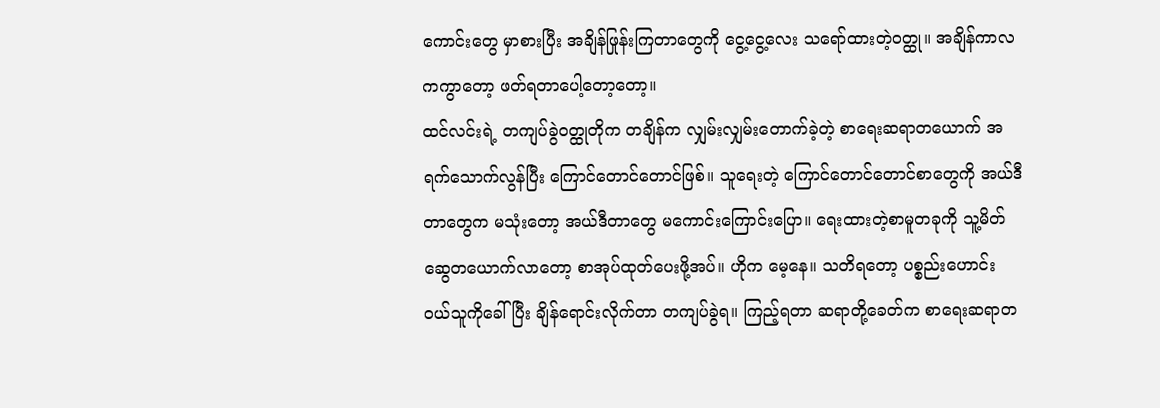ကောင်းတွေ မှာစားပြီး အချိန်ဖြုန်းကြတာတွေကို ငွေ့ငွေ့လေး သရော်ထားတဲ့ဝတ္ထု။ အချိန်ကာလကကွာတော့ ဖတ်ရတာပေါ့တော့တော့။
ထင်လင်းရဲ့ တကျပ်ခွဲဝတ္ထုတိုက တချိန်က လျှမ်းလျှမ်းတောက်ခဲ့တဲ့ စာရေးဆရာတယောက် အရက်သောက်လွန်ပြီး ကြောင်တောင်တောင်ဖြစ်။ သူရေးတဲ့ ကြောင်တောင်တောင်စာတွေကို အယ်ဒီတာတွေက မသုံးတော့ အယ်ဒီတာတွေ မကောင်းကြောင်းပြော။ ရေးထားတဲ့စာမူတခုကို သူ့မိတ်ဆွေတယောက်လာတော့ စာအုပ်ထုတ်ပေးဖို့အပ်။ ဟိုက မေ့နေ။ သတိရတော့ ပစ္စည်းဟောင်း ဝယ်သူကိုခေါ်ပြီး ချိန်ရောင်းလိုက်တာ တကျပ်ခွဲရ။ ကြည့်ရတာ ဆရာတို့ခေတ်က စာရေးဆရာတ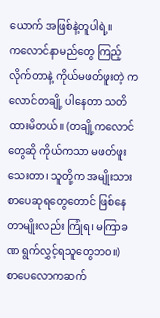ယောက် အဖြစ်နဲ့တူပါရဲ့။
ကလောင်နာမည်တွေ ကြည့်လိုက်တာနဲ့ ကိုယ်မဖတ်ဖူးတဲ့ ကလောင်တချို့ ပါနေတာ သတိထားမိတယ်။ (တချို့ကလောင်တွေဆို ကိုယ်ကသာ မဖတ်ဖူးသေးတာ၊ သူတို့က အမျိုးသားစာပေဆုရတွေတောင် ဖြစ်နေတာမျိုးလည်း ကြုံရ၊ မကြာခဏ ရွက်လွှင့်ရသူတွေဘဝ။)
စာပေလောကဆက်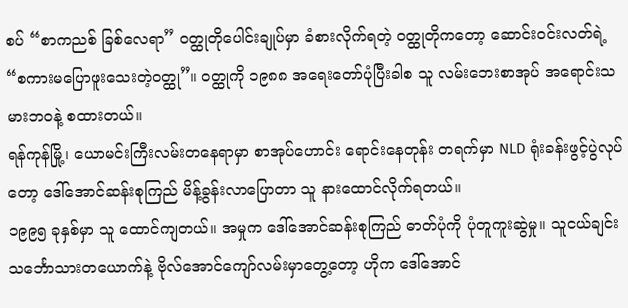စပ် “စာကညစ် ခြစ်လေရာ” ဝတ္ထုတိုပေါင်းချုပ်မှာ ခံစားလိုက်ရတဲ့ ဝတ္ထုတိုကတော့ ဆောင်းဝင်းလတ်ရဲ့ “စကားမပြောဖူးသေးတဲ့ဝတ္ထု”။ ဝတ္ထုကို ၁၉၈၈ အရေးတော်ပုံပြီးခါစ သူ လမ်းဘေးစာအုပ် အရောင်းသမားဘဝနဲ့ စထားတယ်။
ရန်ကုန်မြို့၊ ယောမင်းကြီးလမ်းတနေရာမှာ စာအုပ်ဟောင်း ရောင်းနေတုန်း တရက်မှာ NLD ရုံးခန်းဖွင့်ပွဲလုပ်တော့ ဒေါ်အောင်ဆန်းစုကြည် မိန့်ခွန်းလာပြောတာ သူ နားထောင်လိုက်ရတယ်။
၁၉၉၅ ခုနှစ်မှာ သူ ထောင်ကျတယ်။ အမှုက ဒေါ်အောင်ဆန်းစုကြည် ဓာတ်ပုံကို ပုံတူကူးဆွဲမှု။ သူငယ်ချင်း သင်္ဘောသားတယောက်နဲ့ ဗိုလ်အောင်ကျော်လမ်းမှာတွေ့တော့ ဟိုက ဒေါ်အောင်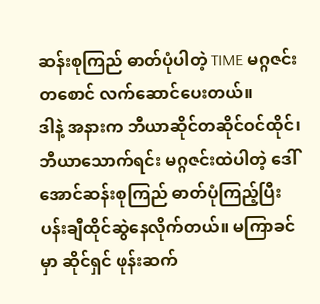ဆန်းစုကြည် ဓာတ်ပုံပါတဲ့ TIME မဂ္ဂဇင်းတစောင် လက်ဆောင်ပေးတယ်။
ဒါနဲ့ အနားက ဘီယာဆိုင်တဆိုင်ဝင်ထိုင်၊ ဘီယာသောက်ရင်း မဂ္ဂဇင်းထဲပါတဲ့ ဒေါ်အောင်ဆန်းစုကြည် ဓာတ်ပုံကြည့်ပြီး ပန်းချီထိုင်ဆွဲနေလိုက်တယ်။ မကြာခင်မှာ ဆိုင်ရှင် ဖုန်းဆက်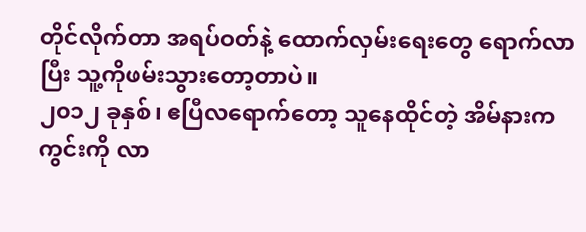တိုင်လိုက်တာ အရပ်ဝတ်နဲ့ ထောက်လှမ်းရေးတွေ ရောက်လာပြီး သူ့ကိုဖမ်းသွားတော့တာပဲ။
၂၀၁၂ ခုနှစ်၊ ဧပြီလရောက်တော့ သူနေထိုင်တဲ့ အိမ်နားကကွင်းကို လာ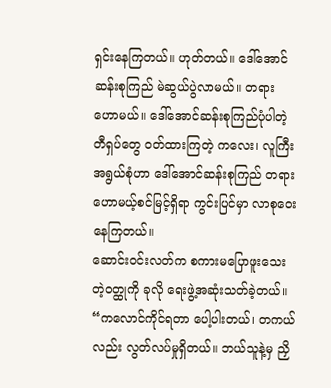ရှင်းနေကြတယ်။ ဟုတ်တယ်။ ဒေါ်အောင်ဆန်းစုကြည် မဲဆွယ်ပွဲလာမယ်။ တရားဟောမယ်။ ဒေါ်အောင်ဆန်းစုကြည်ပုံပါတဲ့ တီရှပ်တွေ ဝတ်ထားကြတဲ့ ကလေး၊ လူကြီးအရွယ်စုံဟာ ဒေါ်အောင်ဆန်းစုကြည် တရားဟောမယ့်စင်မြင့်ရှိရာ ကွင်းပြင်မှာ လာစုဝေးနေကြတယ်။
ဆောင်းဝင်းလတ်က စကားမပြောဖူးသေးတဲ့ဝတ္ထုကို ခုလို ရေးဖွဲ့အဆုံးသတ်ခဲ့တယ်။
“ကလောင်ကိုင်ရတာ ပေါ့ပါးတယ်၊ တကယ်လည်း လွတ်လပ်မှုရှိတယ်။ ဘယ်သူနဲ့မှ ညှိ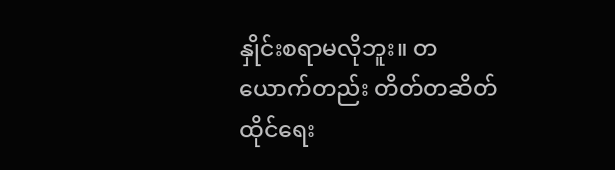နှိုင်းစရာမလိုဘူး။ တယောက်တည်း တိတ်တဆိတ် ထိုင်ရေး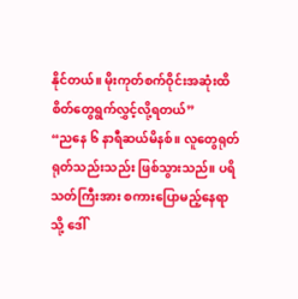နိုင်တယ်။ မိုးကုတ်စက်ဝိုင်းအဆုံးထိ စိတ်တွေရွက်လွှင့်လို့ရတယ်”
“ညနေ ၆ နာရီဆယ်မိနစ်။ လူတွေရုတ်ရုတ်သည်းသည်း ဖြစ်သွားသည်။ ပရိသတ်ကြီးအား စကားပြောမည့်နေရာသို့ ဒေါ်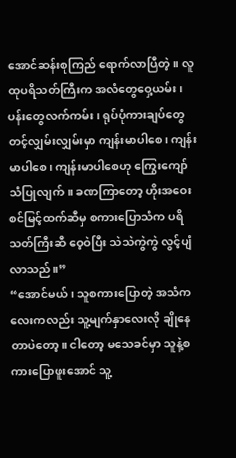အောင်ဆန်းစုကြည် ရောက်လာပြီတဲ့။ လူထုပရိသတ်ကြီးက အလံတွေဝှေ့ယမ်း၊ ပန်းတွေလက်ကမ်း၊ ရုပ်ပုံကားချပ်တွေ တင့်လျှမ်းလျှမ်းမှာ ကျန်းမာပါစေ၊ ကျန်းမာပါစေ၊ ကျန်းမာပါစေဟု ကြွေးကျော်သံပြုလျက်။ ခဏကြာတော့ ဟိုးအဝေးစင်မြင့်ထက်ဆီမှ စကားပြောသံက ပရိသတ်ကြီးဆီ ဝေ့ဝဲပြီး သဲသဲကွဲကွဲ လွင့်ပျံလာသည်။”
“အောင်မယ်၊ သူစကားပြောတဲ့ အသံကလေးကလည်း သူ့မျက်နှာလေးလို ချိုနေတာပဲတော့။ ငါတော့ မသေခင်မှာ သူနဲ့စကားပြောဖူးအောင် သူ့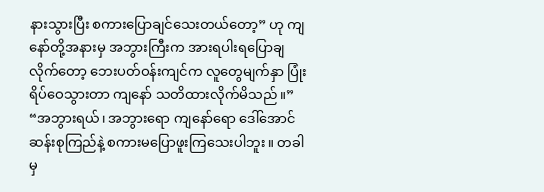နားသွားပြီး စကားပြောချင်သေးတယ်တော့” ဟု ကျနော်တို့အနားမှ အဘွားကြီးက အားရပါးရပြောချလိုက်တော့ ဘေးပတ်ဝန်းကျင်က လူတွေမျက်နှာ ပြုံးရိပ်ဝေသွားတာ ကျနော် သတိထားလိုက်မိသည်။”
“အဘွားရယ်၊ အဘွားရော ကျနော်ရော ဒေါ်အောင်ဆန်းစုကြည်နဲ့ စကားမပြောဖူးကြသေးပါဘူး။ တခါမှ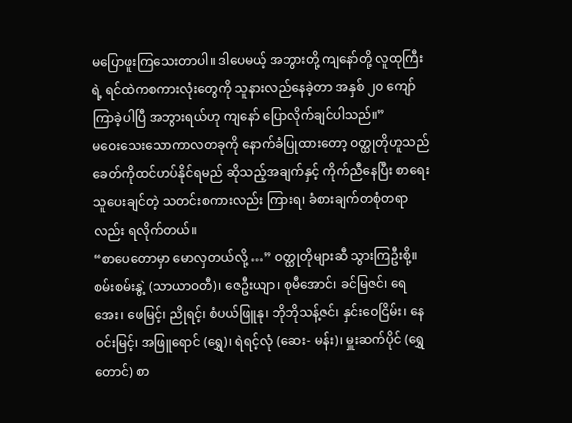မပြောဖူးကြသေးတာပါ။ ဒါပေမယ့် အဘွားတို့ ကျနော်တို့ လူထုကြီးရဲ့ ရင်ထဲကစကားလုံးတွေကို သူနားလည်နေခဲ့တာ အနှစ် ၂၀ ကျော် ကြာခဲ့ပါပြီ အဘွားရယ်ဟု ကျနော် ပြောလိုက်ချင်ပါသည်။”
မဝေးသေးသောကာလတခုကို နောက်ခံပြုထားတော့ ဝတ္ထုတိုဟူသည် ခေတ်ကိုထင်ဟပ်နိုင်ရမည် ဆိုသည့်အချက်နှင့် ကိုက်ညီနေပြီး စာရေးသူပေးချင်တဲ့ သတင်းစကားလည်း ကြားရ၊ ခံစားချက်တစုံတရာလည်း ရလိုက်တယ်။
“စာပေတောမှာ မောလှတယ်လို့ …” ဝတ္ထုတိုများဆီ သွားကြဦးစို့။
စမ်းစမ်းနွဲ့ (သာယာဝတီ)၊ ဇေဦးယျာ၊ စုမီအောင်၊ ခင်မြဇင်၊ ရေအေး၊ ဖေမြင့်၊ ညိုရင့်၊ စံပယ်ဖြူနု၊ ဘိုဘိုသန့်ဇင်၊ နှင်းဝေငြိမ်း၊ နေဝင်းမြင့်၊ အဖြူရောင် (ရွှေ)၊ ရဲရင့်လုံ (ဆေး- မန်း)၊ မှူးဆက်ပိုင် (ရွှေတောင်) စာ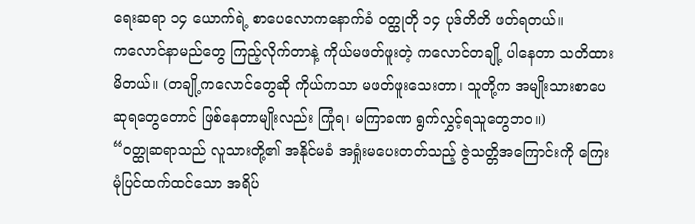ရေးဆရာ ၁၄ ယောက်ရဲ့ စာပေလောကနောက်ခံ ဝတ္ထုတို ၁၄ ပုဒ်တိတိ ဖတ်ရတယ်။
ကလောင်နာမည်တွေ ကြည့်လိုက်တာနဲ့ ကိုယ်မဖတ်ဖူးတဲ့ ကလောင်တချို့ ပါနေတာ သတိထားမိတယ်။ (တချို့ကလောင်တွေဆို ကိုယ်ကသာ မဖတ်ဖူးသေးတာ၊ သူတို့က အမျိုးသားစာပေဆုရတွေတောင် ဖြစ်နေတာမျိုးလည်း ကြုံရ၊ မကြာခဏ ရွက်လွှင့်ရသူတွေဘဝ။)
“ဝတ္ထုဆရာသည် လူသားတို့၏ အနိုင်မခံ အရှုံးမပေးတတ်သည့် ဇွဲသတ္တိအကြောင်းကို ကြေးမုံပြင်ထက်ထင်သော အရိပ်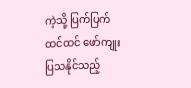ကဲ့သို့ ပြက်ပြက်ထင်ထင် ဖော်ကျုးပြသနိုင်သည့်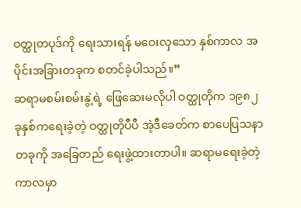ဝတ္ထုတပုဒ်ကို ရေးသားရန် မဝေးလှသော နှစ်ကာလ အပိုင်းအခြားတခုက စတင်ခဲ့ပါသည်။”
ဆရာမစမ်းစမ်းနွဲ့ရဲ့ ဖြေဆေးမလိုပါ ဝတ္ထုတိုက ၁၉၈၂ ခုနှစ်ကရေးခဲ့တဲ့ ဝတ္ထုတိုပီပီ အဲ့ဒီခေတ်က စာပေပြသနာတခုကို အခြေတည် ရေးဖွဲ့ထားတာပါ။ ဆရာမရေးခဲ့တဲ့ကာလမှာ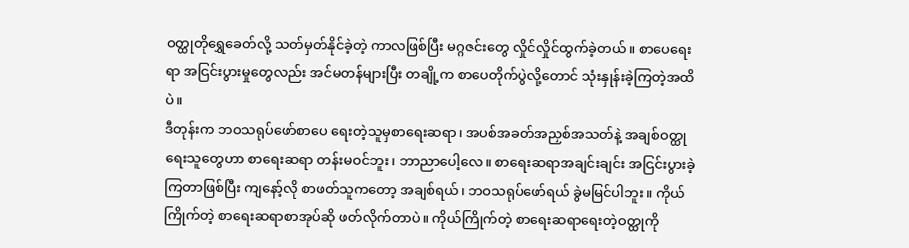ဝတ္ထုတိုရွှေခေတ်လို့ သတ်မှတ်နိုင်ခဲ့တဲ့ ကာလဖြစ်ပြီး မဂ္ဂဇင်းတွေ လှိုင်လှိုင်ထွက်ခဲ့တယ်။ စာပေရေးရာ အငြင်းပွားမှုတွေလည်း အင်မတန်များပြီး တချို့က စာပေတိုက်ပွဲလို့တောင် သုံးနှုန်းခဲ့ကြတဲ့အထိပဲ။
ဒီတုန်းက ဘဝသရုပ်ဖော်စာပေ ရေးတဲ့သူမှစာရေးဆရာ၊ အပစ်အခတ်အညှစ်အသတ်နဲ့ အချစ်ဝတ္ထုရေးသူတွေဟာ စာရေးဆရာ တန်းမဝင်ဘူး၊ ဘာညာပေါ့လေ။ စာရေးဆရာအချင်းချင်း အငြင်းပွားခဲ့ကြတာဖြစ်ပြီး ကျနော့်လို စာဖတ်သူကတော့ အချစ်ရယ်၊ ဘဝသရုပ်ဖော်ရယ် ခွဲမမြင်ပါဘူး။ ကိုယ်ကြိုက်တဲ့ စာရေးဆရာစာအုပ်ဆို ဖတ်လိုက်တာပဲ။ ကိုယ်ကြိုက်တဲ့ စာရေးဆရာရေးတဲ့ဝတ္ထုကို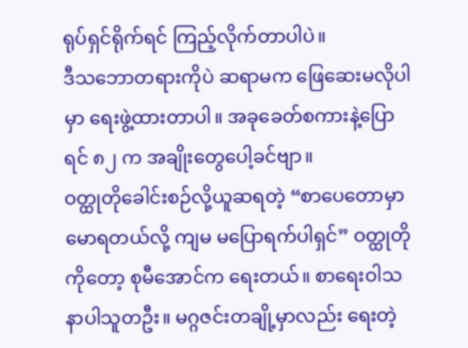ရုပ်ရှင်ရိုက်ရင် ကြည့်လိုက်တာပါပဲ။
ဒီသဘောတရားကိုပဲ ဆရာမက ဖြေဆေးမလိုပါမှာ ရေးဖွဲ့ထားတာပါ။ အခုခေတ်စကားနဲ့ပြောရင် ၈၂ က အချိုးတွေပေါ့ခင်ဗျာ။
ဝတ္ထုတိုခေါင်းစဉ်လို့ယူဆရတဲ့ “စာပေတောမှာ မောရတယ်လို့ ကျမ မပြောရက်ပါရှင်” ဝတ္ထုတိုကိုတော့ စုမီအောင်က ရေးတယ်။ စာရေးဝါသနာပါသူတဦး။ မဂ္ဂဇင်းတချို့မှာလည်း ရေးတဲ့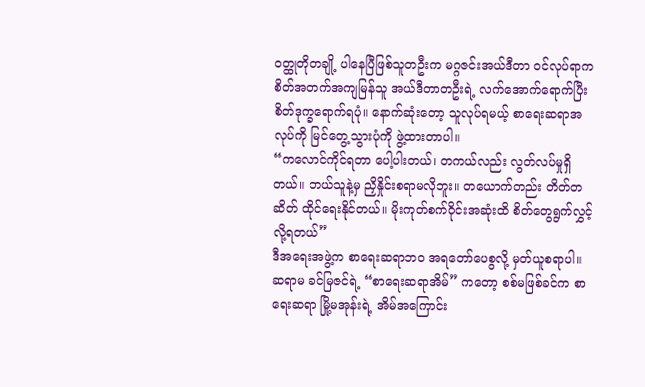ဝတ္ထုတိုတချို့ ပါနေပြီဖြစ်သူတဦးက မဂ္ဂဇင်းအယ်ဒီတာ ဝင်လုပ်ရာက စိတ်အတက်အကျမြန်သူ အယ်ဒီတာတဦးရဲ့ လက်အောက်ရောက်ပြီး စိတ်ဒုက္ခရောက်ရပုံ။ နောက်ဆုံးတော့ သူလုပ်ရမယ့် စာရေးဆရာအလုပ်ကို မြင်တွေ့သွားပုံကို ဖွဲ့ထားတာပါ။
“ကလောင်ကိုင်ရတာ ပေါ့ပါးတယ်၊ တကယ်လည်း လွတ်လပ်မှုရှိတယ်။ ဘယ်သူနဲ့မှ ညှိနှိုင်းစရာမလိုဘူး။ တယောက်တည်း တိတ်တဆိတ် ထိုင်ရေးနိုင်တယ်။ မိုးကုတ်စက်ဝိုင်းအဆုံးထိ စိတ်တွေရွက်လွှင့်လို့ရတယ်”
ဒီအရေးအဖွဲ့က စာရေးဆရာဘဝ အရတော်ပေစွလို့ မှတ်ယူစရာပါ။
ဆရာမ ခင်မြဇင်ရဲ့ “စာရေးဆရာအိမ်” ကတော့ စစ်မဖြစ်ခင်က စာရေးဆရာ မြို့မအုန်းရဲ့ အိမ်အကြောင်း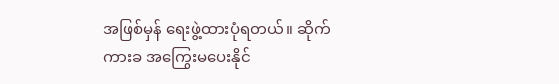အဖြစ်မှန် ရေးဖွဲ့ထားပုံရတယ်။ ဆိုက်ကားခ အကြွေးမပေးနိုင်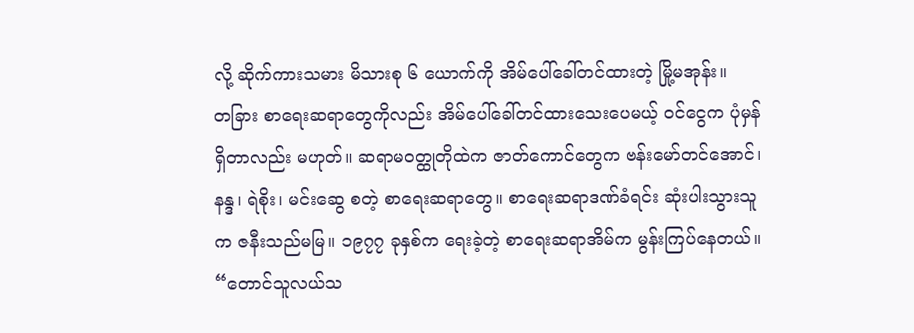လို့ ဆိုက်ကားသမား မိသားစု ၆ ယောက်ကို အိမ်ပေါ်ခေါ်တင်ထားတဲ့ မြို့မအုန်း။
တခြား စာရေးဆရာတွေကိုလည်း အိမ်ပေါ်ခေါ်တင်ထားသေးပေမယ့် ဝင်ငွေက ပုံမှန်ရှိတာလည်း မဟုတ်။ ဆရာမဝတ္ထုတိုထဲက ဇာတ်ကောင်တွေက ဗန်းမော်တင်အောင်၊ နန္ဒ၊ ရဲစိုး၊ မင်းဆွေ စတဲ့ စာရေးဆရာတွေ။ စာရေးဆရာဒဏ်ခံရင်း ဆုံးပါးသွားသူက ဇနီးသည်မမြ။ ၁၉၇၇ ခုနှစ်က ရေးခဲ့တဲ့ စာရေးဆရာအိမ်က မွန်းကြပ်နေတယ်။
“တောင်သူလယ်သ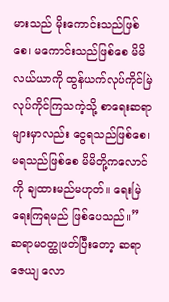မားသည် မိုးကောင်းသည်ဖြစ်စေ၊ မကောင်းသည်ဖြစ်စေ မိမိလယ်ယာကို ထွန်ယက်လုပ်ကိုင်မြဲ လုပ်ကိုင်ကြသကဲ့သို့ စာရေးဆရာများမှာလည်း ငွေရသည်ဖြစ်စေ၊ မရသည်ဖြစ်စေ မိမိတို့ကလောင်ကို ချထားမည်မဟုတ်။ ရေးမြဲ ရေးကြရမည် ဖြစ်ပေသည်။”
ဆရာမဝတ္ထုဖတ်ပြီးတော့ ဆရာဇေယျ လော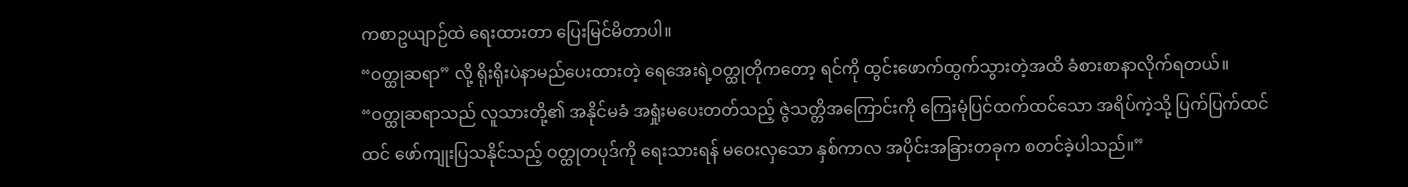ကစာဥယျာဉ်ထဲ ရေးထားတာ ပြေးမြင်မိတာပါ။
“ဝတ္ထုဆရာ” လို့ ရိုးရိုးပဲနာမည်ပေးထားတဲ့ ရေအေးရဲ့ဝတ္ထုတိုကတော့ ရင်ကို ထွင်းဖောက်ထွက်သွားတဲ့အထိ ခံစားစာနာလိုက်ရတယ်။
“ဝတ္ထုဆရာသည် လူသားတို့၏ အနိုင်မခံ အရှုံးမပေးတတ်သည့် ဇွဲသတ္တိအကြောင်းကို ကြေးမုံပြင်ထက်ထင်သော အရိပ်ကဲ့သို့ ပြက်ပြက်ထင်ထင် ဖော်ကျုးပြသနိုင်သည့် ဝတ္ထုတပုဒ်ကို ရေးသားရန် မဝေးလှသော နှစ်ကာလ အပိုင်းအခြားတခုက စတင်ခဲ့ပါသည်။”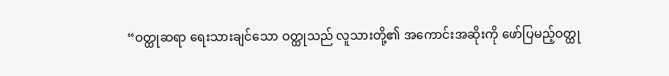“ဝတ္ထုဆရာ ရေးသားချင်သော ဝတ္ထုသည် လူသားတို့၏ အကောင်းအဆိုးကို ဖော်ပြမည့်ဝတ္ထု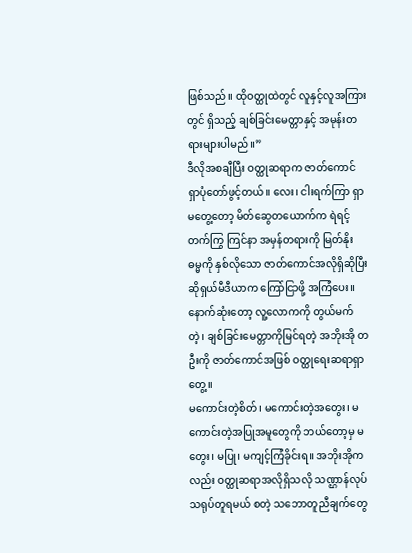ဖြစ်သည်။ ထိုဝတ္ထုထဲတွင် လူနှင့်လူအကြားတွင် ရှိသည့် ချစ်ခြင်းမေတ္တာနှင့် အမုန်းတရားများပါမည်။”
ဒီလိုအစချီပြီး ဝတ္ထုဆရာက ဇာတ်ကောင် ရှာပုံတော်ဖွင့်တယ်။ လေး၊ ငါးရက်ကြာ ရှာမတွေ့တော့ မိတ်ဆွေတယောက်က ရဲရင့်တက်ကြွ ကြင်နာ အမှန်တရားကို မြတ်နိုး ဓမ္မကို နှစ်လိုသော ဇာတ်ကောင်အလိုရှိဆိုပြီး ဆိုရှယ်မီဒီယာက ကြော်ငြာဖို့ အကြံပေး။
နောက်ဆုံးတော့ လူ့လောကကို တွယ်မက်တဲ့၊ ချစ်ခြင်းမေတ္တာကိုမြင်ရတဲ့ အဘိုးအို တဦးကို ဇာတ်ကောင်အဖြစ် ဝတ္ထုရေးဆရာရှာတွေ့။
မကောင်းတဲ့စိတ်၊ မကောင်းတဲ့အတွေး၊ မကောင်းတဲ့အပြုအမူတွေကို ဘယ်တော့မှ မတွေး၊ မပြု၊ မကျင့်ကြံခိုင်းရ။ အဘိုးအိုကလည်း ဝတ္ထုဆရာအလိုရှိသလို သဏ္ဌာန်လုပ်သရုပ်တူရမယ် စတဲ့ သဘောတူညီချက်တွေ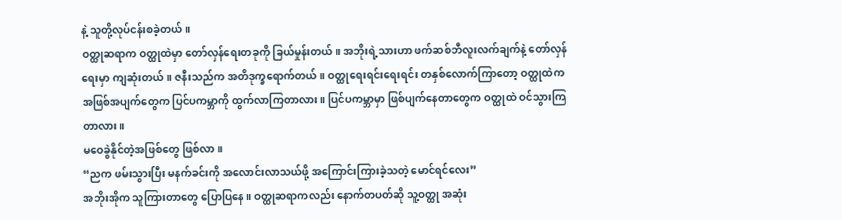နဲ့ သူတို့လုပ်ငန်းစခဲ့တယ်။
ဝတ္ထုဆရာက ဝတ္ထုထဲမှာ တော်လှန်ရေးတခုကို ခြယ်မှုန်းတယ်။ အဘိုးရဲ့သားဟာ ဖက်ဆစ်ဘီလူးလက်ချက်နဲ့ တော်လှန်ရေးမှာ ကျဆုံးတယ်။ ဇနီးသည်က အတိဒုက္ခရောက်တယ်။ ဝတ္ထုရေးရင်းရေးရင်း တနှစ်လောက်ကြာတော့ ဝတ္ထုထဲက အဖြစ်အပျက်တွေက ပြင်ပကမ္ဘာကို ထွက်လာကြတာလား။ ပြင်ပကမ္ဘာမှာ ဖြစ်ပျက်နေတာတွေက ဝတ္ထုထဲ ဝင်သွားကြတာလား။
မဝေခွဲနိုင်တဲ့အဖြစ်တွေ ဖြစ်လာ။
“ညက ဖမ်းသွားပြီး မနက်ခင်းကို အလောင်းလာသယ်ဖို့ အကြောင်းကြားခဲ့သတဲ့ မောင်ရင်လေး”
အဘိုးအိုက သူကြားတာတွေ ပြောပြနေ။ ဝတ္ထုဆရာကလည်း နောက်တပတ်ဆို သူ့ဝတ္ထု အဆုံး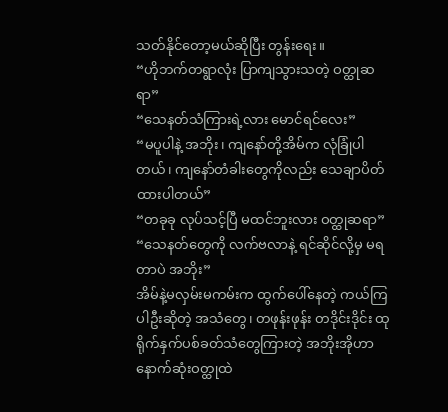သတ်နိုင်တော့မယ်ဆိုပြီး တွန်းရေး။
“ဟိုဘက်တရွာလုံး ပြာကျသွားသတဲ့ ဝတ္ထုဆရာ”
“သေနတ်သံကြားရဲ့လား မောင်ရင်လေး”
“မပူပါနဲ့ အဘိုး၊ ကျနော်တို့အိမ်က လုံခြုံပါတယ်၊ ကျနော်တံခါးတွေကိုလည်း သေချာပိတ်ထားပါတယ်”
“တခုခု လုပ်သင့်ပြီ မထင်ဘူးလား ဝတ္ထုဆရာ”
“သေနတ်တွေကို လက်ဗလာနဲ့ ရင်ဆိုင်လို့မှ မရတာပဲ အဘိုး”
အိမ်နဲ့မလှမ်းမကမ်းက ထွက်ပေါ်နေတဲ့ ကယ်ကြပါဦးဆိုတဲ့ အသံတွေ၊ တဖုန်းဖုန်း တဒိုင်းဒိုင်း ထုရိုက်နှက်ပစ်ခတ်သံတွေကြားတဲ့ အဘိုးအိုဟာ နောက်ဆုံးဝတ္ထုထဲ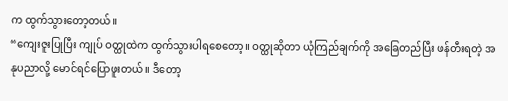က ထွက်သွားတော့တယ်။
“ကျေးဇူးပြုပြီး ကျုပ် ဝတ္ထုထဲက ထွက်သွားပါရစေတော့။ ဝတ္ထုဆိုတာ ယုံကြည်ချက်ကို အခြေတည်ပြီး ဖန်တီးရတဲ့ အနုပညာလို့ မောင်ရင်ပြောဖူးတယ်။ ဒီတော့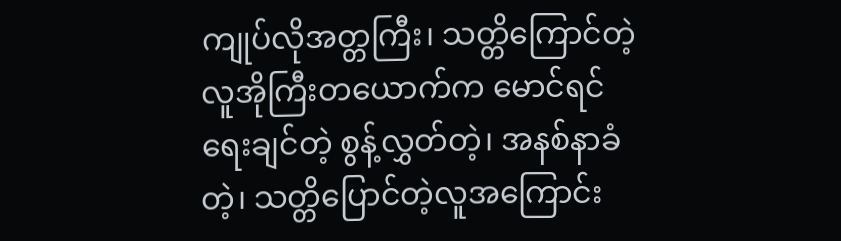ကျုပ်လိုအတ္တကြီး၊ သတ္တိကြောင်တဲ့ လူအိုကြီးတယောက်က မောင်ရင်ရေးချင်တဲ့ စွန့်လွှတ်တဲ့၊ အနစ်နာခံတဲ့၊ သတ္တိပြောင်တဲ့လူအကြောင်း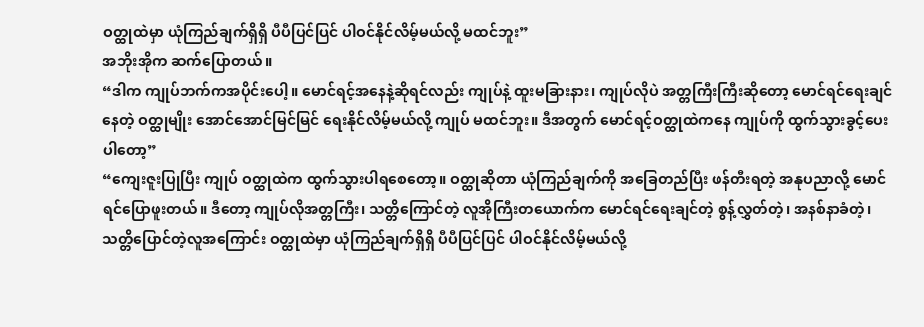ဝတ္ထုထဲမှာ ယုံကြည်ချက်ရှိရှိ ပီပီပြင်ပြင် ပါဝင်နိုင်လိမ့်မယ်လို့ မထင်ဘူး”
အဘိုးအိုက ဆက်ပြောတယ်။
“ဒါက ကျုပ်ဘက်ကအပိုင်းပေါ့။ မောင်ရင့်အနေနဲ့ဆိုရင်လည်း ကျုပ်နဲ့ ထူးမခြားနား၊ ကျုပ်လိုပဲ အတ္တကြီးကြီးဆိုတော့ မောင်ရင်ရေးချင်နေတဲ့ ဝတ္ထုမျိုး အောင်အောင်မြင်မြင် ရေးနိုင်လိမ့်မယ်လို့ ကျုပ် မထင်ဘူး။ ဒီအတွက် မောင်ရင့်ဝတ္ထုထဲကနေ ကျုပ်ကို ထွက်သွားခွင့်ပေးပါတော့”
“ကျေးဇူးပြုပြီး ကျုပ် ဝတ္ထုထဲက ထွက်သွားပါရစေတော့။ ဝတ္ထုဆိုတာ ယုံကြည်ချက်ကို အခြေတည်ပြီး ဖန်တီးရတဲ့ အနုပညာလို့ မောင်ရင်ပြောဖူးတယ်။ ဒီတော့ ကျုပ်လိုအတ္တကြီး၊ သတ္တိကြောင်တဲ့ လူအိုကြီးတယောက်က မောင်ရင်ရေးချင်တဲ့ စွန့်လွှတ်တဲ့၊ အနစ်နာခံတဲ့၊ သတ္တိပြောင်တဲ့လူအကြောင်း ဝတ္ထုထဲမှာ ယုံကြည်ချက်ရှိရှိ ပီပီပြင်ပြင် ပါဝင်နိုင်လိမ့်မယ်လို့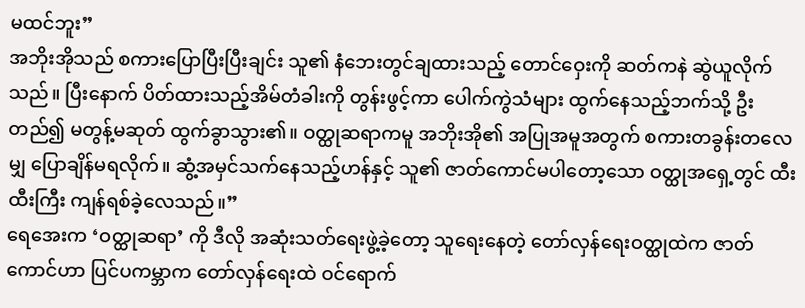မထင်ဘူး”
အဘိုးအိုသည် စကားပြောပြီးပြီးချင်း သူ၏ နံဘေးတွင်ချထားသည့် တောင်ဝှေးကို ဆတ်ကနဲ ဆွဲယူလိုက်သည်။ ပြီးနောက် ပိတ်ထားသည့်အိမ်တံခါးကို တွန်းဖွင့်ကာ ပေါက်ကွဲသံများ ထွက်နေသည့်ဘက်သို့ ဦးတည်၍ မတွန့်မဆုတ် ထွက်ခွာသွား၏။ ဝတ္ထုဆရာကမူ အဘိုးအို၏ အပြုအမူအတွက် စကားတခွန်းတလေမျှ ပြောချိန်မရလိုက်။ ဆွံ့အမှင်သက်နေသည့်ဟန်နှင့် သူ၏ ဇာတ်ကောင်မပါတော့သော ဝတ္ထုအရှေ့တွင် ထီးထီးကြီး ကျန်ရစ်ခဲ့လေသည်။”
ရေအေးက ‘ဝတ္ထုဆရာ’ ကို ဒီလို အဆုံးသတ်ရေးဖွဲ့ခဲ့တော့ သူရေးနေတဲ့ တော်လှန်ရေးဝတ္ထုထဲက ဇာတ်ကောင်ဟာ ပြင်ပကမ္ဘာက တော်လှန်ရေးထဲ ဝင်ရောက်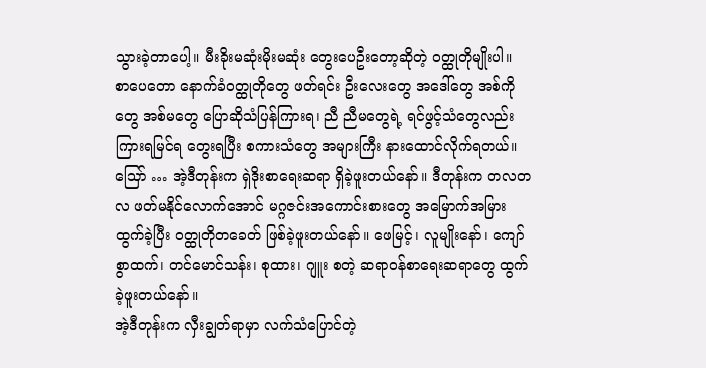သွားခဲ့တာပေါ့။ မီးခိုးမဆုံးမိုးမဆုံး တွေးပေဦးတော့ဆိုတဲ့ ဝတ္ထုတိုမျိုးပါ။
စာပေတော နောက်ခံဝတ္ထုတိုတွေ ဖတ်ရင်း ဦးလေးတွေ အဒေါ်တွေ အစ်ကိုတွေ အစ်မတွေ ပြောဆိုသံပြန်ကြားရ၊ ညီ ညီမတွေရဲ့ ရင်ဖွင့်သံတွေလည်း ကြားရမြင်ရ တွေးရပြီး စကားသံတွေ အများကြီး နားထောင်လိုက်ရတယ်။
သြော် … အဲ့ဒီတုန်းက ရှဲဒိုးစာရေးဆရာ ရှိခဲ့ဖူးတယ်နော်။ ဒီတုန်းက တလတလ ဖတ်မနိုင်လောက်အောင် မဂ္ဂဇင်းအကောင်းစားတွေ အမြောက်အမြားထွက်ခဲ့ပြီး ဝတ္ထုတိုတခေတ် ဖြစ်ခဲ့ဖူးတယ်နော်။ ဖေမြင့်၊ လူမျိုးနော်၊ ကျော်စွာထက်၊ တင်မောင်သန်း၊ စုထား၊ ဂျူး စတဲ့ ဆရာဝန်စာရေးဆရာတွေ ထွက်ခဲ့ဖူးတယ်နော်။
အဲ့ဒီတုန်းက လှီးချွတ်ရာမှာ လက်သံပြောင်တဲ့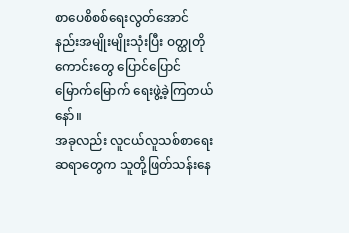စာပေစိစစ်ရေးလွတ်အောင် နည်းအမျိုးမျိုးသုံးပြီး ဝတ္ထုတိုကောင်းတွေ ပြောင်ပြောင်မြောက်မြောက် ရေးဖွဲ့ခဲ့ကြတယ်နော်။
အခုလည်း လူငယ်လူသစ်စာရေးဆရာတွေက သူတို့ဖြတ်သန်းနေ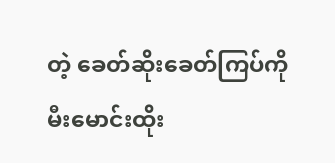တဲ့ ခေတ်ဆိုးခေတ်ကြပ်ကို မီးမောင်းထိုး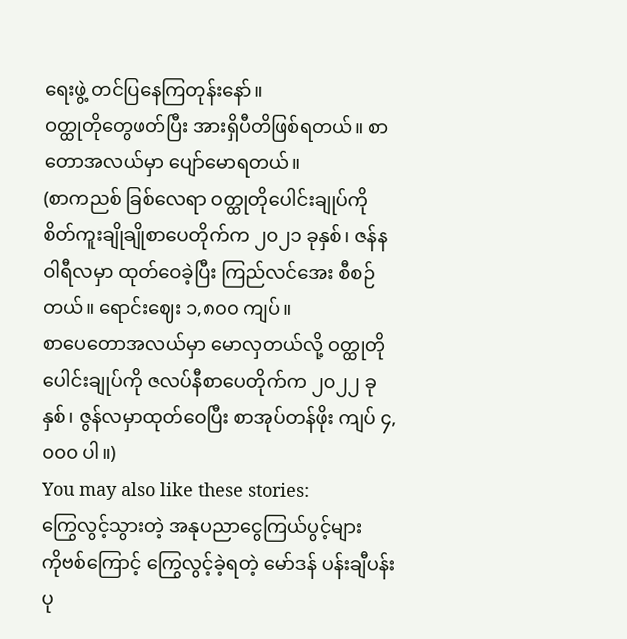ရေးဖွဲ့ တင်ပြနေကြတုန်းနော်။
ဝတ္ထုတိုတွေဖတ်ပြီး အားရှိပီတိဖြစ်ရတယ်။ စာတောအလယ်မှာ ပျော်မောရတယ်။
(စာကညစ် ခြစ်လေရာ ဝတ္ထုတိုပေါင်းချုပ်ကို စိတ်ကူးချိုချိုစာပေတိုက်က ၂၀၂၁ ခုနှစ်၊ ဇန်နဝါရီလမှာ ထုတ်ဝေခဲ့ပြီး ကြည်လင်အေး စီစဉ်တယ်။ ရောင်းဈေး ၁,၈၀၀ ကျပ်။
စာပေတောအလယ်မှာ မောလှတယ်လို့ ဝတ္ထုတိုပေါင်းချုပ်ကို ဇလပ်နီစာပေတိုက်က ၂၀၂၂ ခုနှစ်၊ ဇွန်လမှာထုတ်ဝေပြီး စာအုပ်တန်ဖိုး ကျပ် ၄,၀၀၀ ပါ။)
You may also like these stories:
ကြွေလွင့်သွားတဲ့ အနုပညာငွေကြယ်ပွင့်များ
ကိုဗစ်ကြောင့် ကြွေလွင့်ခဲ့ရတဲ့ မော်ဒန် ပန်းချီပန်းပု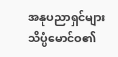အနုပညာရှင်များ
သိပ္ပံမောင်ဝ၏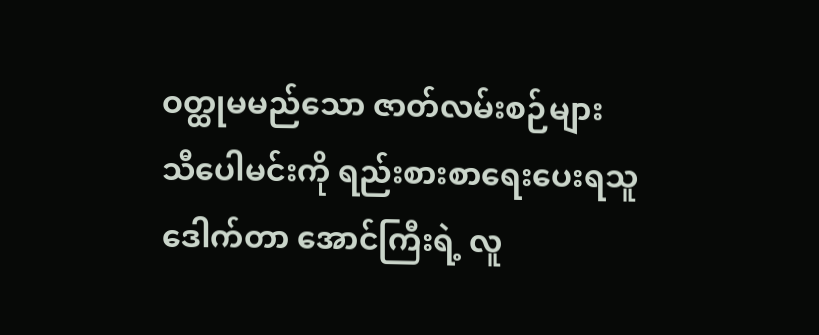ဝတ္ထုမမည်သော ဇာတ်လမ်းစဉ်များ
သီပေါမင်းကို ရည်းစားစာရေးပေးရသူ
ဒေါက်တာ အောင်ကြီးရဲ့ လူ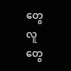တွေ လူတွေ